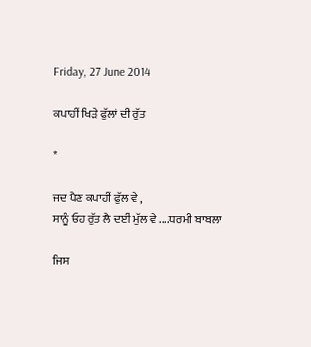Friday, 27 June 2014

ਕਪਾਹੀਂ ਖਿੜੇ ਫੁੱਲਾਂ ਦੀ ਰੁੱਤ

*

ਜਦ ਪੈਣ ਕਪਾਹੀਂ ਫੁੱਲ ਵੇ ,
ਸਾਨੂੰ ਓਹ ਰੁੱਤ ਲੈ ਦਈਂ ਮੁੱਲ ਵੇ ....ਧਰਮੀ ਬਾਬਲਾ

ਜਿਸ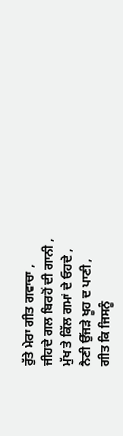ਰੁੱਤੇ ਮੇਰਾ ਗੀਤ ਗਵਾਚਾ ,
ਜੀਹਦੇ ਗਲ ਬਿਰਹੋਂ ਦੀ ਗਾਨੀ ,
ਮੁੱਖ ਤੇ ਕਿੱਲ ਗਮਾਂ ਦੇ ਓਹਦੇ ,
ਨੈਣੀ ਉੱਜੜੇ ਖੂਹ ਦ ਪਾਣੀ ,
ਗੀਤ ਕਿ ਜਿਸਨੂੰ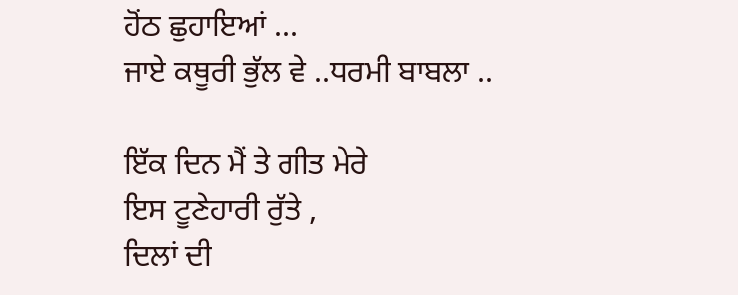ਹੋਂਠ ਛੁਹਾਇਆਂ ...
ਜਾਏ ਕਥੂਰੀ ਭੁੱਲ ਵੇ ..ਧਰਮੀ ਬਾਬਲਾ ..

ਇੱਕ ਦਿਨ ਮੈਂ ਤੇ ਗੀਤ ਮੇਰੇ
ਇਸ ਟੂਣੇਹਾਰੀ ਰੁੱਤੇ ,
ਦਿਲਾਂ ਦੀ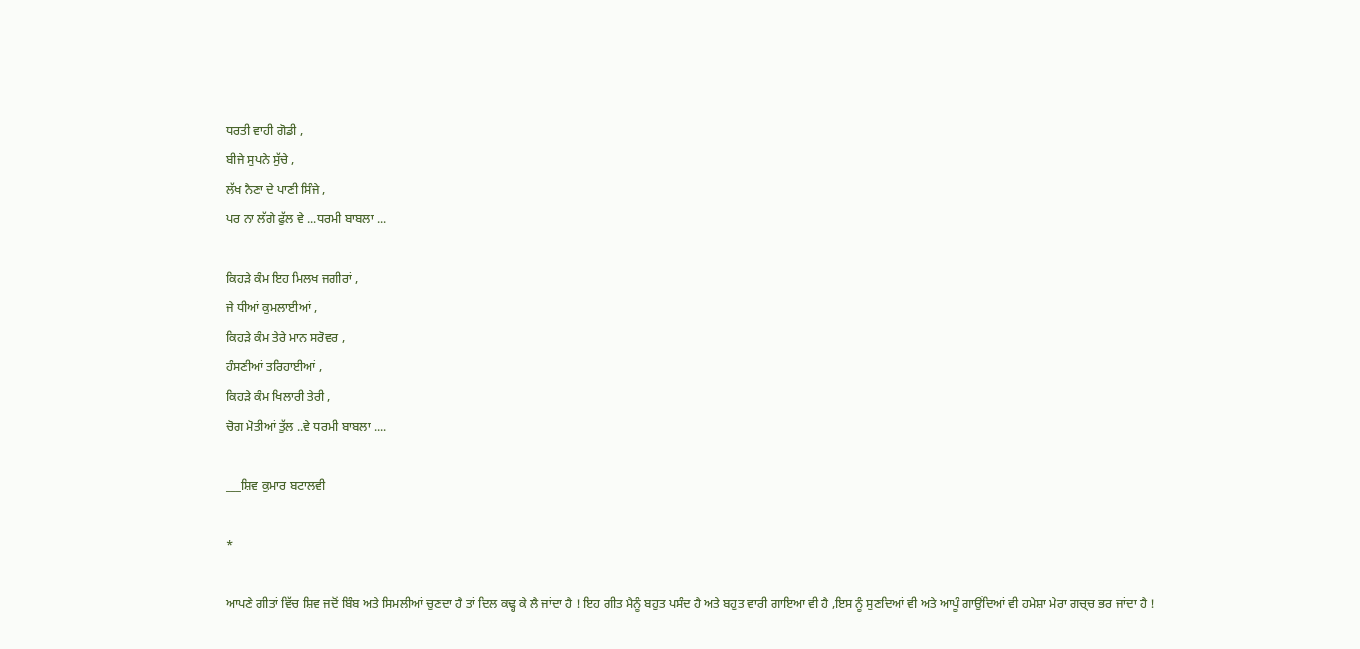ਧਰਤੀ ਵਾਹੀ ਗੋਡੀ ,
ਬੀਜੇ ਸੁਪਨੇ ਸੁੱਚੇ ,
ਲੱਖ ਨੈਣਾ ਦੇ ਪਾਣੀ ਸਿੰਜੇ ,
ਪਰ ਨਾ ਲੱਗੇ ਫੁੱਲ ਵੇ ...ਧਰਮੀ ਬਾਬਲਾ ...

ਕਿਹੜੇ ਕੰਮ ਇਹ ਮਿਲਖ ਜਗੀਰਾਂ ,
ਜੇ ਧੀਆਂ ਕੁਮਲਾਈਆਂ ,
ਕਿਹੜੇ ਕੰਮ ਤੇਰੇ ਮਾਨ ਸਰੋਵਰ ,
ਹੰਸਣੀਆਂ ਤਰਿਹਾਈਆਂ ,
ਕਿਹੜੇ ਕੰਮ ਖਿਲਾਰੀ ਤੇਰੀ ,
ਚੋਗ ਮੋਤੀਆਂ ਤੁੱਲ ..ਵੇ ਧਰਮੀ ਬਾਬਲਾ ....

___ਸ਼ਿਵ ਕੁਮਾਰ ਬਟਾਲਵੀ

*

ਆਪਣੇ ਗੀਤਾਂ ਵਿੱਚ ਸ਼ਿਵ ਜਦੋਂ ਬਿੰਬ ਅਤੇ ਸਿਮਲੀਆਂ ਚੁਣਦਾ ਹੈ ਤਾਂ ਦਿਲ ਕਢ੍ਹ ਕੇ ਲੈ ਜਾਂਦਾ ਹੈ ! ਇਹ ਗੀਤ ਮੈਨੂੰ ਬਹੁਤ ਪਸੰਦ ਹੈ ਅਤੇ ਬਹੁਤ ਵਾਰੀ ਗਾਇਆ ਵੀ ਹੈ ,ਇਸ ਨੂੰ ਸੁਣਦਿਆਂ ਵੀ ਅਤੇ ਆਪੂੰ ਗਾਉਂਦਿਆਂ ਵੀ ਹਮੇਸ਼ਾ ਮੇਰਾ ਗਚ੍ਚ ਭਰ ਜਾਂਦਾ ਹੈ !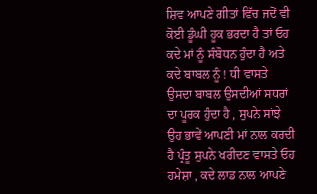ਸ਼ਿਵ ਆਪਣੇ ਗੀਤਾਂ ਵਿੱਚ ਜਦੋਂ ਵੀ ਕੋਈ ਡੂੰਘੀ ਹੂਕ ਭਰਦਾ ਹੈ ਤਾਂ ਓਹ ਕਦੇ ਮਾਂ ਨੂੰ ਸੰਬੋਧਨ ਹੁੰਦਾ ਹੈ ਅਤੇ ਕਦੇ ਬਾਬਲ ਨੂੰ ! ਧੀ ਵਾਸਤੇ ਉਸਦਾ ਬਾਬਲ ਉਸਦੀਆਂ ਸਧਰਾਂ ਦਾ ਪੂਰਕ ਹੁੰਦਾ ਹੈ , ਸੁਪਨੇ ਸਾਂਝੇ ਉਹ ਭਾਵੇਂ ਆਪਣੀ ਮਾਂ ਨਾਲ ਕਰਦੀ ਹੈ ਪ੍ਰੰਤੂ ਸੁਪਨੇ ਖਰੀਦਣ ਵਾਸਤੇ ਓਹ ਹਮੇਸ਼ਾ , ਕਦੇ ਲਾਡ ਨਾਲ ਆਪਣੇ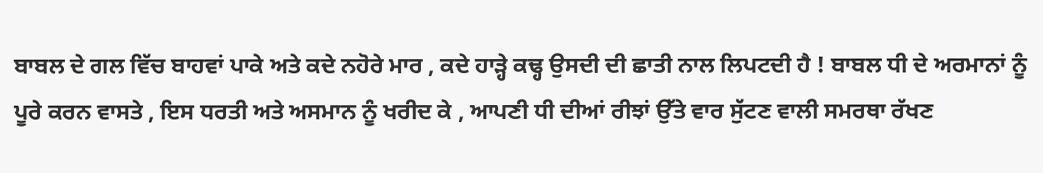ਬਾਬਲ ਦੇ ਗਲ ਵਿੱਚ ਬਾਹਵਾਂ ਪਾਕੇ ਅਤੇ ਕਦੇ ਨਹੋਰੇ ਮਾਰ , ਕਦੇ ਹਾੜ੍ਹੇ ਕਢ੍ਹ ਉਸਦੀ ਦੀ ਛਾਤੀ ਨਾਲ ਲਿਪਟਦੀ ਹੈ ! ਬਾਬਲ ਧੀ ਦੇ ਅਰਮਾਨਾਂ ਨੂੰ ਪੂਰੇ ਕਰਨ ਵਾਸਤੇ , ਇਸ ਧਰਤੀ ਅਤੇ ਅਸਮਾਨ ਨੂੰ ਖਰੀਦ ਕੇ , ਆਪਣੀ ਧੀ ਦੀਆਂ ਰੀਝਾਂ ਉੱਤੇ ਵਾਰ ਸੁੱਟਣ ਵਾਲੀ ਸਮਰਥਾ ਰੱਖਣ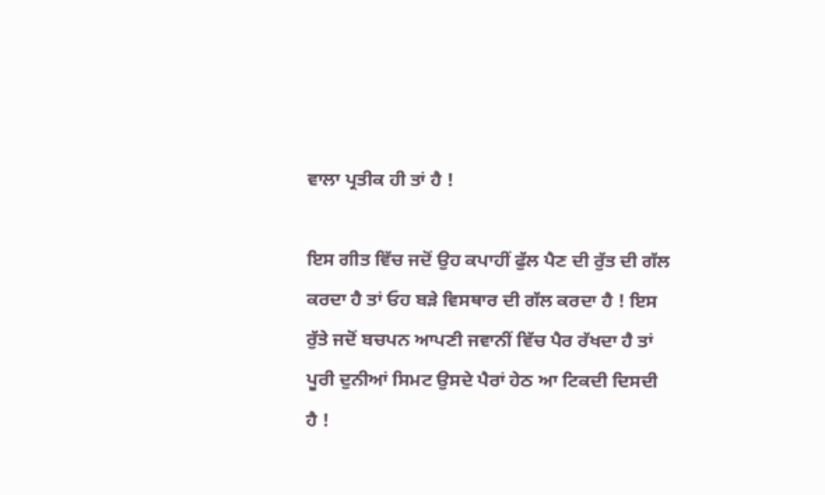ਵਾਲਾ ਪ੍ਰਤੀਕ ਹੀ ਤਾਂ ਹੈ !

ਇਸ ਗੀਤ ਵਿੱਚ ਜਦੋਂ ਉਹ ਕਪਾਹੀਂ ਫੁੱਲ ਪੈਣ ਦੀ ਰੁੱਤ ਦੀ ਗੱਲ ਕਰਦਾ ਹੈ ਤਾਂ ਓਹ ਬੜੇ ਵਿਸਥਾਰ ਦੀ ਗੱਲ ਕਰਦਾ ਹੈ ! ਇਸ ਰੁੱਤੇ ਜਦੋਂ ਬਚਪਨ ਆਪਣੀ ਜਵਾਨੀਂ ਵਿੱਚ ਪੈਰ ਰੱਖਦਾ ਹੈ ਤਾਂ ਪੂਰੀ ਦੁਨੀਆਂ ਸਿਮਟ ਉਸਦੇ ਪੈਰਾਂ ਹੇਠ ਆ ਟਿਕਦੀ ਦਿਸਦੀ ਹੈ !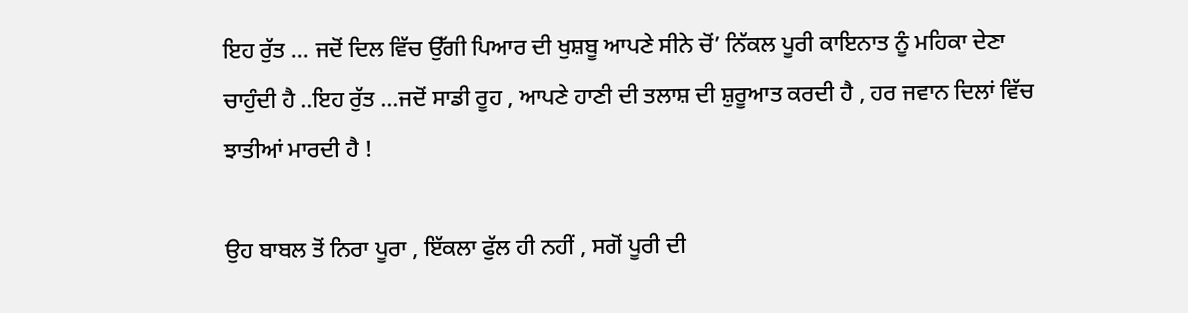ਇਹ ਰੁੱਤ ... ਜਦੋਂ ਦਿਲ ਵਿੱਚ ਉੱਗੀ ਪਿਆਰ ਦੀ ਖੁਸ਼ਬੂ ਆਪਣੇ ਸੀਨੇ ਚੋਂ’ ਨਿੱਕਲ ਪੂਰੀ ਕਾਇਨਾਤ ਨੂੰ ਮਹਿਕਾ ਦੇਣਾ ਚਾਹੁੰਦੀ ਹੈ ..ਇਹ ਰੁੱਤ ...ਜਦੋਂ ਸਾਡੀ ਰੂਹ , ਆਪਣੇ ਹਾਣੀ ਦੀ ਤਲਾਸ਼ ਦੀ ਸ਼ੁਰੂਆਤ ਕਰਦੀ ਹੈ , ਹਰ ਜਵਾਨ ਦਿਲਾਂ ਵਿੱਚ ਝਾਤੀਆਂ ਮਾਰਦੀ ਹੈ !

ਉਹ ਬਾਬਲ ਤੋਂ ਨਿਰਾ ਪੂਰਾ , ਇੱਕਲਾ ਫੁੱਲ ਹੀ ਨਹੀਂ , ਸਗੋਂ ਪੂਰੀ ਦੀ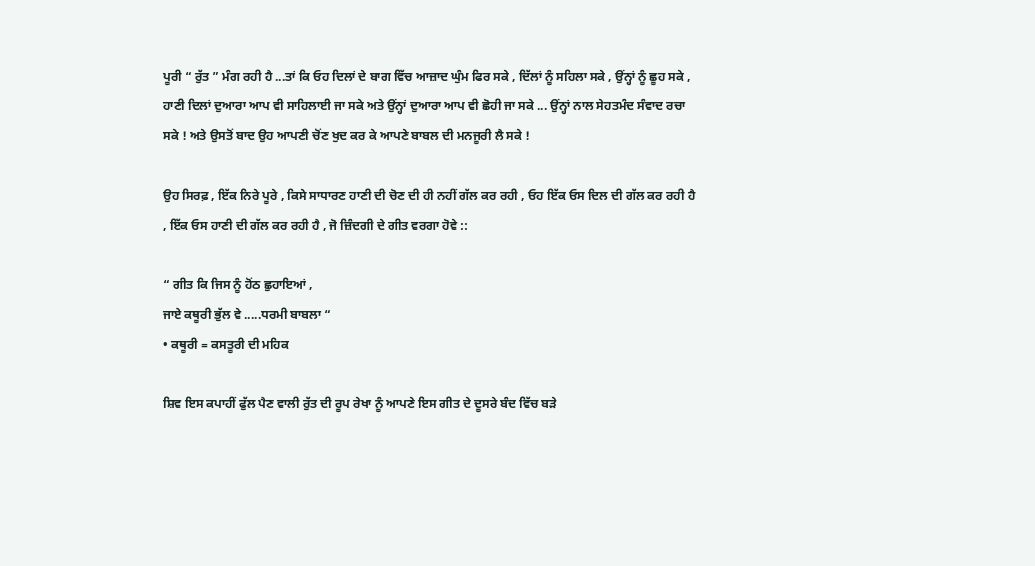ਪੂਰੀ “ ਰੁੱਤ ” ਮੰਗ ਰਹੀ ਹੈ ...ਤਾਂ ਕਿ ਓਹ ਦਿਲਾਂ ਦੇ ਬਾਗ ਵਿੱਚ ਆਜ਼ਾਦ ਘੁੰਮ ਫਿਰ ਸਕੇ , ਦਿੱਲਾਂ ਨੂੰ ਸਹਿਲਾ ਸਕੇ , ਉਂਨ੍ਹਾਂ ਨੂੰ ਛੂਹ ਸਕੇ , ਹਾਣੀ ਦਿਲਾਂ ਦੁਆਰਾ ਆਪ ਵੀ ਸਾਹਿਲਾਈ ਜਾ ਸਕੇ ਅਤੇ ਉਂਨ੍ਹਾਂ ਦੁਆਰਾ ਆਪ ਵੀ ਛੋਹੀ ਜਾ ਸਕੇ ... ਉਂਨ੍ਹਾਂ ਨਾਲ ਸੇਹਤਮੰਦ ਸੰਵਾਦ ਰਚਾ ਸਕੇ ! ਅਤੇ ਉਸਤੋਂ ਬਾਦ ਉਹ ਆਪਣੀ ਚੋਂਣ ਖੁਦ ਕਰ ਕੇ ਆਪਣੇ ਬਾਬਲ ਦੀ ਮਨਜੂਰੀ ਲੈ ਸਕੇ !

ਉਹ ਸਿਰਫ਼ , ਇੱਕ ਨਿਰੇ ਪੂਰੇ , ਕਿਸੇ ਸਾਧਾਰਣ ਹਾਣੀ ਦੀ ਚੋਣ ਦੀ ਹੀ ਨਹੀਂ ਗੱਲ ਕਰ ਰਹੀ , ਓਹ ਇੱਕ ਓਸ ਦਿਲ ਦੀ ਗੱਲ ਕਰ ਰਹੀ ਹੈ , ਇੱਕ ਓਸ ਹਾਣੀ ਦੀ ਗੱਲ ਕਰ ਰਹੀ ਹੈ , ਜੋ ਜ਼ਿੰਦਗੀ ਦੇ ਗੀਤ ਵਰਗਾ ਹੋਵੇ ::

“ ਗੀਤ ਕਿ ਜਿਸ ਨੂੰ ਹੋਂਠ ਛੁਹਾਇਆਂ ,
ਜਾਏ ਕਥੂਰੀ ਭੁੱਲ ਵੇ .....ਧਰਮੀ ਬਾਬਲਾ “
• ਕਥੂਰੀ = ਕਸਤੂਰੀ ਦੀ ਮਹਿਕ

ਸ਼ਿਵ ਇਸ ਕਪਾਹੀਂ ਫੁੱਲ ਪੈਣ ਵਾਲੀ ਰੁੱਤ ਦੀ ਰੂਪ ਰੇਖਾ ਨੂੰ ਆਪਣੇ ਇਸ ਗੀਤ ਦੇ ਦੂਸਰੇ ਬੰਦ ਵਿੱਚ ਬੜੇ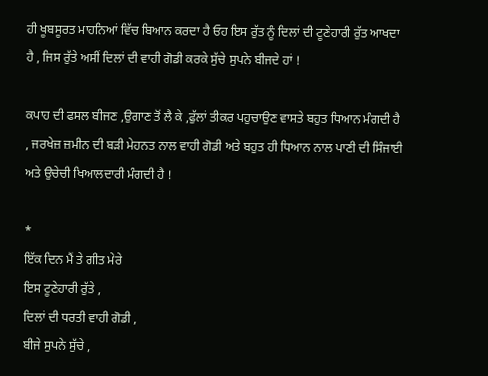ਹੀ ਖੂਬਸੂਰਤ ਮਾਹਨਿਆਂ ਵਿੱਚ ਬਿਆਨ ਕਰਦਾ ਹੈ ਓਹ ਇਸ ਰੁੱਤ ਨੂੰ ਦਿਲਾਂ ਦੀ ਟੂਣੇਹਾਰੀ ਰੁੱਤ ਆਖਦਾ ਹੈ , ਜਿਸ ਰੁੱਤੇ ਅਸੀਂ ਦਿਲਾਂ ਦੀ ਵਾਹੀ ਗੋਡੀ ਕਰਕੇ ਸੁੱਚੇ ਸੁਪਨੇ ਬੀਜਦੇ ਹਾਂ !

ਕਪਾਹ ਦੀ ਫਸਲ ਬੀਜਣ ,ਉਗਾਣ ਤੋਂ ਲੈ ਕੇ ,ਫੁੱਲਾਂ ਤੀਕਰ ਪਹੁਚਾਉਣ ਵਾਸਤੇ ਬਹੁਤ ਧਿਆਨ ਮੰਗਦੀ ਹੈ , ਜਰਖੇਜ਼ ਜ਼ਮੀਨ ਦੀ ਬੜੀ ਮੇਹਨਤ ਨਾਲ ਵਾਹੀ ਗੋਡੀ ਅਤੇ ਬਹੁਤ ਹੀ ਧਿਆਨ ਨਾਲ ਪਾਣੀ ਦੀ ਸਿੰਜਾਈ ਅਤੇ ਉਚੇਚੀ ਖਿਆਲਦਾਰੀ ਮੰਗਦੀ ਹੈ !

*
ਇੱਕ ਦਿਨ ਮੈਂ ਤੇ ਗੀਤ ਮੇਰੇ
ਇਸ ਟੂਣੇਹਾਰੀ ਰੁੱਤੇ ,
ਦਿਲਾਂ ਦੀ ਧਰਤੀ ਵਾਹੀ ਗੋਡੀ ,
ਬੀਜੇ ਸੁਪਨੇ ਸੁੱਚੇ ,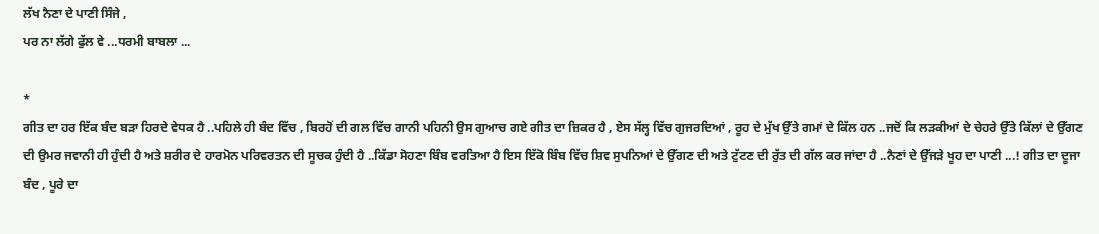ਲੱਖ ਨੈਣਾ ਦੇ ਪਾਣੀ ਸਿੰਜੇ ,
ਪਰ ਨਾ ਲੱਗੇ ਫੁੱਲ ਵੇ ...ਧਰਮੀ ਬਾਬਲਾ ...

*
ਗੀਤ ਦਾ ਹਰ ਇੱਕ ਬੰਦ ਬੜਾ ਹਿਰਦੇ ਵੇਧਕ ਹੈ ..ਪਹਿਲੇ ਹੀ ਬੰਦ ਵਿੱਚ , ਬਿਰਹੋਂ ਦੀ ਗਲ ਵਿੱਚ ਗਾਨੀ ਪਹਿਨੀ ਉਸ ਗੁਆਚ ਗਏ ਗੀਤ ਦਾ ਜ਼ਿਕਰ ਹੈ , ਏਸ ਸੱਲ੍ਹ ਵਿੱਚ ਗੁਜਰਦਿਆਂ , ਰੂਹ ਦੇ ਮੁੱਖ ਉੱਤੇ ਗਮਾਂ ਦੇ ਕਿੱਲ ਹਨ ..ਜਦੋਂ ਕਿ ਲੜਕੀਆਂ ਦੇ ਚੇਹਰੇ ਉੱਤੇ ਕਿੱਲਾਂ ਦੇ ਉੱਗਣ ਦੀ ਉਮਰ ਜਵਾਨੀ ਹੀ ਹੁੰਦੀ ਹੈ ਅਤੇ ਸ਼ਰੀਰ ਦੇ ਹਾਰਮੋਨ ਪਰਿਵਰਤਨ ਦੀ ਸੂਚਕ ਹੁੰਦੀ ਹੈ ..ਕਿੱਡਾ ਸੋਹਣਾ ਬਿੰਬ ਵਰਤਿਆ ਹੈ ਇਸ ਇੱਕੋ ਬਿੰਬ ਵਿੱਚ ਸ਼ਿਵ ਸੁਪਨਿਆਂ ਦੇ ਉੱਗਣ ਦੀ ਅਤੇ ਟੁੱਟਣ ਦੀ ਰੁੱਤ ਦੀ ਗੱਲ ਕਰ ਜਾਂਦਾ ਹੈ ..ਨੈਣਾਂ ਦੇ ਉੱਜੜੇ ਖੂਹ ਦਾ ਪਾਣੀ ...! ਗੀਤ ਦਾ ਦੂਜਾ ਬੰਦ , ਪੂਰੇ ਦਾ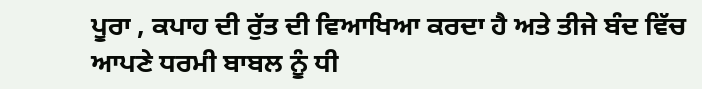ਪੂਰਾ , ਕਪਾਹ ਦੀ ਰੁੱਤ ਦੀ ਵਿਆਖਿਆ ਕਰਦਾ ਹੈ ਅਤੇ ਤੀਜੇ ਬੰਦ ਵਿੱਚ ਆਪਣੇ ਧਰਮੀ ਬਾਬਲ ਨੂੰ ਧੀ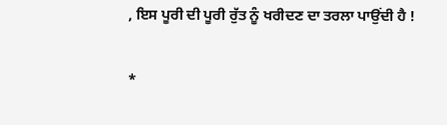, ਇਸ ਪੂਰੀ ਦੀ ਪੂਰੀ ਰੁੱਤ ਨੂੰ ਖਰੀਦਣ ਦਾ ਤਰਲਾ ਪਾਉਂਦੀ ਹੈ !

*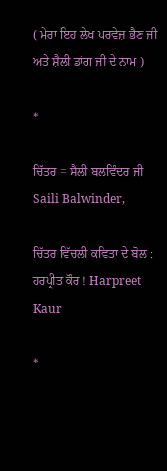( ਮੇਰਾ ਇਹ ਲੇਖ ਪਰਵੇਜ਼ ਭੈਣ ਜੀ ਅਤੇ ਸ਼ੈਲੀ ਡਾਂਗ ਜੀ ਦੇ ਨਾਮ )

*

ਚਿੱਤਰ = ਸੈਲੀ ਬਲਵਿੰਦਰ ਜੀ Saili Balwinder,

ਚਿੱਤਰ ਵਿੱਚਲੀ ਕਵਿਤਾ ਦੇ ਬੋਲ : ਹਰਪ੍ਰੀਤ ਕੌਰ ! Harpreet Kaur

*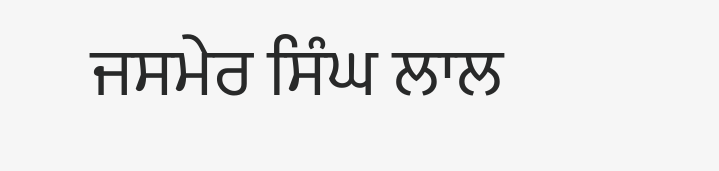ਜਸਮੇਰ ਸਿੰਘ ਲਾਲ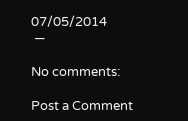07/05/2014
 —

No comments:

Post a Comment